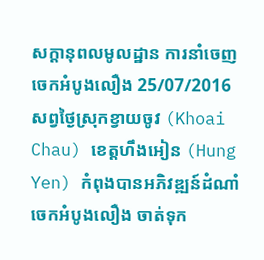សក្តានុពលមូលដ្ឋាន ការនាំចេញចេកអំបូងលឿង 25/07/2016 សព្វថ្ងៃស្រុកខ្វាយចូវ (Khoai Chau) ខេត្តហឹងអៀន (Hung Yen) កំពុងបានអភិវឌ្ឍន៍ដំណាំចេកអំបូងលឿង ចាត់ទុក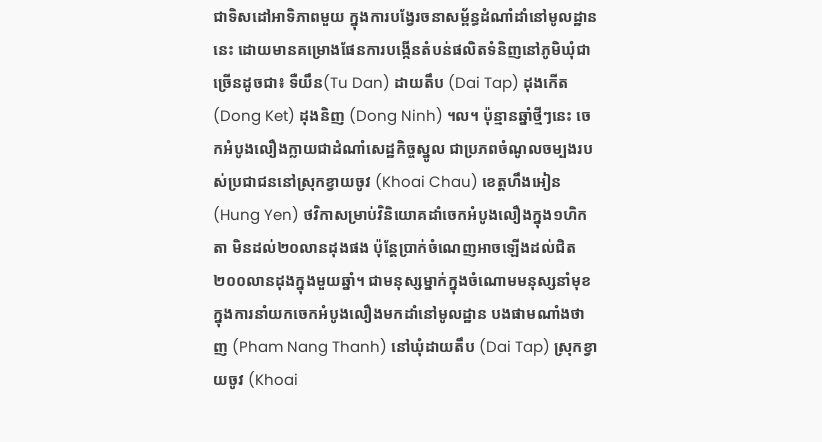ជាទិសដៅអាទិភាពមួយ ក្នុងការបង្វែរចនាសម្ព័ន្ធដំណាំដាំនៅមូលដ្ឋាននេះ ដោយមានគម្រោងផែនការបង្កើនតំបន់ផលិតទំនិញនៅភូមិឃុំជាច្រើនដូចជា៖ ទឺយឹន(Tu Dan) ដាយតឹប (Dai Tap) ដុងកើត(Dong Ket) ដុងនិញ (Dong Ninh) ។ល។ ប៉ុន្មានឆ្នាំថ្មីៗនេះ ចេកអំបូងលឿងក្លាយជាដំណាំសេដ្ឋកិច្ចស្នូល ជាប្រភពចំណូលចម្បងរបស់ប្រជាជននៅស្រុកខ្វាយចូវ (Khoai Chau) ខេត្តហឹងអៀន (Hung Yen) ថវិកាសម្រាប់វិនិយោគដាំចេកអំបូងលឿងក្នុង១ហិកតា មិនដល់២០លានដុងផង ប៉ុន្តែប្រាក់ចំណេញអាចឡើងដល់ជិត២០០លានដុងក្នុងមួយឆ្នាំ។ ជាមនុស្សម្នាក់ក្នុងចំណោមមនុស្សនាំមុខ ក្នុងការនាំយកចេកអំបូងលឿងមកដាំនៅមូលដ្ឋាន បងផាមណាំងថាញ (Pham Nang Thanh) នៅឃុំដាយតឹប (Dai Tap) ស្រុកខ្វាយចូវ (Khoai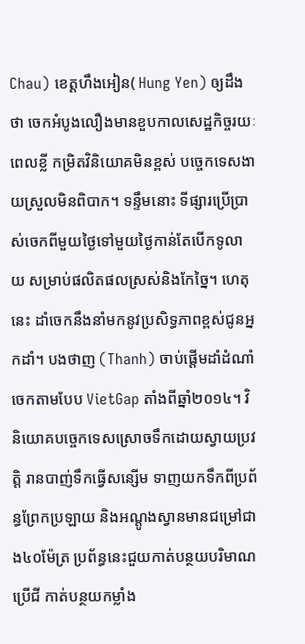Chau) ខេត្តហឹងអៀន( Hung Yen) ឲ្យដឹងថា ចេកអំបូងលឿងមានខួបកាលសេដ្ឋកិច្ចរយៈពេលខ្លី កម្រិតវិនិយោគមិនខ្ពស់ បច្ចេកទេសងាយស្រួលមិនពិបាក។ ទន្ទឹមនោះ ទីផ្សារប្រើប្រាស់ចេកពីមួយថ្ងៃទៅមួយថ្ងៃកាន់តែបើកទូលាយ សម្រាប់ផលិតផលស្រស់និងកែច្នៃ។ ហេតុនេះ ដាំចេកនឹងនាំមកនូវប្រសិទ្ធភាពខ្ពស់ជូនអ្នកដាំ។ បងថាញ (Thanh) ចាប់ផ្តើមដាំដំណាំចេកតាមបែប VietGap តាំងពីឆ្នាំ២០១៤។ វិនិយោគបច្ចេកទេសស្រោចទឹកដោយស្វាយប្រវត្តិ រានបាញ់ទឹកធ្វើសន្សើម ទាញយកទឹកពីប្រព័ន្ធព្រែកប្រឡាយ និងអណ្តូងស្វានមានជម្រៅជាង៤០ម៉ែត្រ ប្រព័ន្ធនេះជួយកាត់បន្ថយបរិមាណប្រើជី កាត់បន្ថយកម្លាំង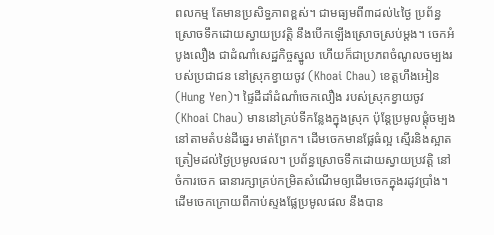ពលកម្ម តែមានប្រសិទ្ធភាពខ្ពស់។ ជាមធ្យមពី៣ដល់៤ថ្ងៃ ប្រព័ន្ធស្រោចទឹកដោយស្វាយប្រវត្តិ នឹងបើកឡើងស្រោចស្រប់ម្តង។ ចេកអំបូងលឿង ជាដំណាំសេដ្ឋកិច្ចស្នូល ហើយក៏ជាប្រភពចំណូលចម្បងរបស់ប្រជាជន នៅស្រុកខ្វាយចូវ (Khoai Chau) ខេត្តហឹងអៀន (Hung Yen)។ ផ្ទៃដីដាំដំណាំចេកលឿង របស់ស្រុកខ្វាយចូវ (Khoai Chau) មាននៅគ្រប់ទីកន្លែងក្នុងស្រុក ប៉ុន្តែប្រមូលផ្តុំចម្បង នៅតាមតំបន់ដីឆ្នេរ មាត់ព្រែក។ ដើមចេកមានផ្លែធំល្អ ស្មើរនិងស្អាត ត្រៀមដល់ថ្ងៃប្រមូលផល។ ប្រព័ន្ធស្រោចទឹកដោយស្វាយប្រវត្តិ នៅចំការចេក ធានារក្សាគ្រប់កម្រិតសំណើមឲ្យដើមចេកក្នុងរដូវប្រាំង។ ដើមចេកក្រោយពីកាប់ស្ទងផ្លែប្រមូលផល នឹងបាន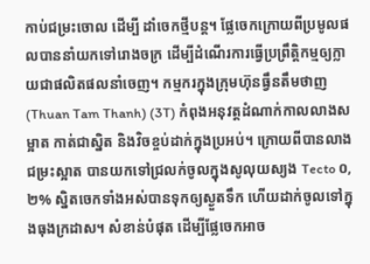កាប់ជម្រះចោល ដើម្បី ដាំចេកថ្មីបន្ត។ ផ្លែចេកក្រោយពីប្រមូលផលបាននាំយកទៅរោងចក្រ ដើម្បីដំណើរការធ្វើប្រព្រឹត្តិកម្មឲ្យក្លាយជាផលិតផលនាំចេញ។ កម្មករក្នុងក្រុមហ៊ុនធ្វឹនតឹមថាញ (Thuan Tam Thanh) (3T) កំពុងអនុវត្តដំណាក់កាលលាងសម្អាត កាត់ជាស្និត និងវិចខ្ចប់ដាក់ក្នុងប្រអប់។ ក្រោយពីបានលាងជម្រះស្អាត បានយកទៅជ្រលក់ចូលក្នុងសូលុយស្យង Tecto ០,២% ស្និតចេកទាំងអស់បានទុកឲ្យស្ងួតទឹក ហើយដាក់ចូលទៅក្នុងធុងក្រដាស។ សំខាន់បំផុត ដើម្បីផ្លែចេកអាច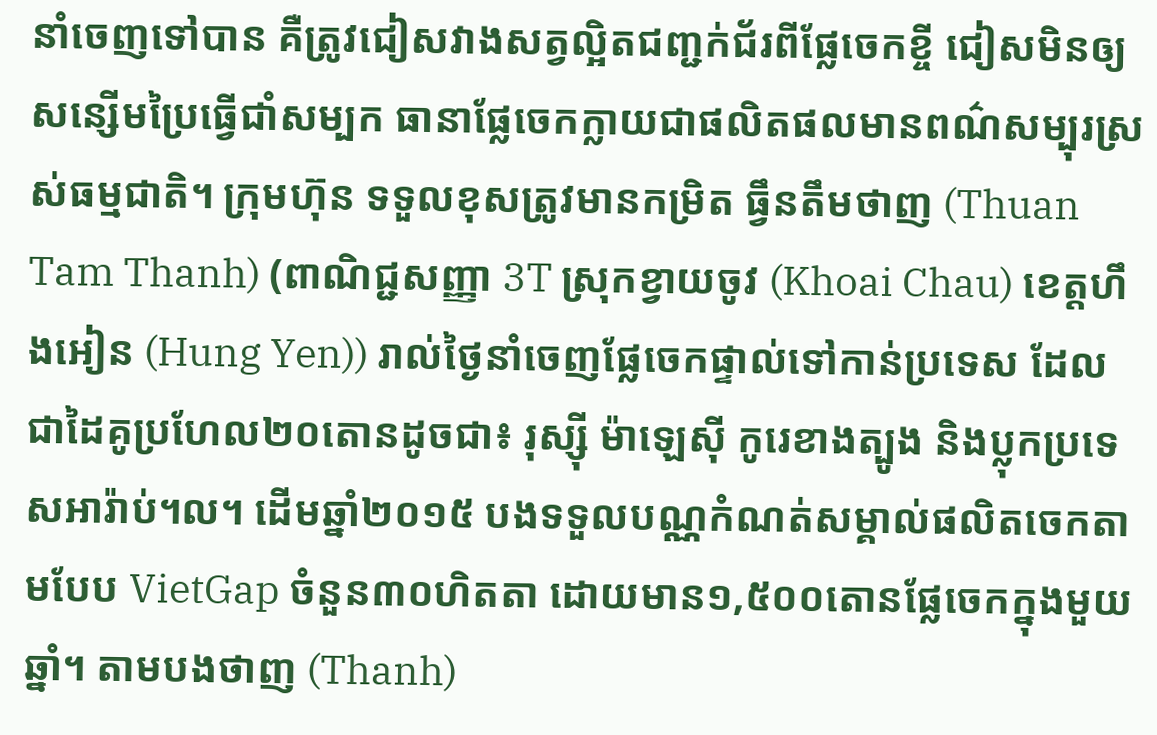នាំចេញទៅបាន គឺត្រូវជៀសវាងសត្វល្អិតជញ្ជក់ជ័រពីផ្លែចេកខ្ចី ជៀសមិនឲ្យសន្សើមប្រៃធ្វើជាំសម្បក ធានាផ្លែចេកក្លាយជាផលិតផលមានពណ៌សម្បុរស្រស់ធម្មជាតិ។ ក្រុមហ៊ុន ទទួលខុសត្រូវមានកម្រិត ធ្វឹនតឹមថាញ (Thuan Tam Thanh) (ពាណិជ្ជសញ្ញា 3T ស្រុកខ្វាយចូវ (Khoai Chau) ខេត្តហឹងអៀន (Hung Yen)) រាល់ថ្ងៃនាំចេញផ្លែចេកផ្ទាល់ទៅកាន់ប្រទេស ដែលជាដៃគូប្រហែល២០តោនដូចជា៖ រុស្ស៊ី ម៉ាឡេស៊ី កូរេខាងត្បូង និងប្លុកប្រទេសអារ៉ាប់។ល។ ដើមឆ្នាំ២០១៥ បងទទួលបណ្ណកំណត់សម្គាល់ផលិតចេកតាមបែប VietGap ចំនួន៣០ហិតតា ដោយមាន១,៥០០តោនផ្លែចេកក្នុងមួយឆ្នាំ។ តាមបងថាញ (Thanh)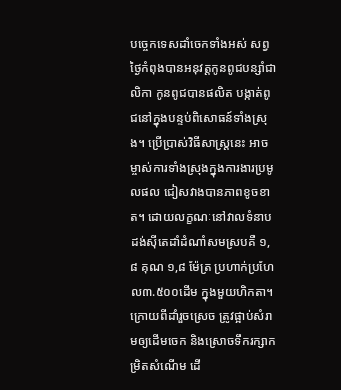បច្ចេកទេសដាំចេកទាំងអស់ សព្វថ្ងៃកំពុងបានអនុវត្តកូនពូជបន្សាំជាលិកា កូនពូជបានផលិត បង្កាត់ពូជនៅក្នុងបន្ទប់ពិសោធន៍ទាំងស្រុង។ ប្រើប្រាស់វិធីសាស្រ្តនេះ អាចម្ចាស់ការទាំងស្រុងក្នុងការងារប្រមូលផល ជៀសវាងបានភាពខូចខាត។ ដោយលក្ខណៈនៅវាលទំនាប ដង់ស៊ីតេដាំដំណាំសមស្របគឺ ១,៨ គុណ ១,៨ ម៉ែត្រ ប្រហាក់ប្រហែល៣.៥០០ដើម ក្នុងមួយហិកតា។ ក្រោយពីដាំរួចស្រេច ត្រូវផ្អាប់សំរាមឲ្យដើមចេក និងស្រោចទឹករក្សាកម្រិតសំណើម ដើ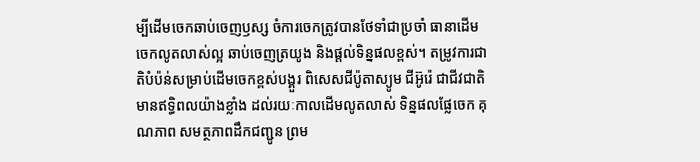ម្បីដើមចេកឆាប់ចេញឫស្ស ចំការចេកត្រូវបានថែទាំជាប្រចាំ ធានាដើមចេកលូតលាស់ល្អ ឆាប់ចេញត្រយូង និងផ្តល់ទិន្នផលខ្ពស់។ តម្រូវការជាតិបំប៉ន់សម្រាប់ដើមចេកខ្ពស់បង្គួរ ពិសេសជីប៉ូតាស្យូម ជីអ៊ូរ៉េ ជាជីវជាតិមានឥទ្ធិពលយ៉ាងខ្លាំង ដល់រយៈកាលដើមលូតលាស់ ទិន្នផលផ្លែចេក គុណភាព សមត្ថភាពដឹកជញ្ជូន ព្រម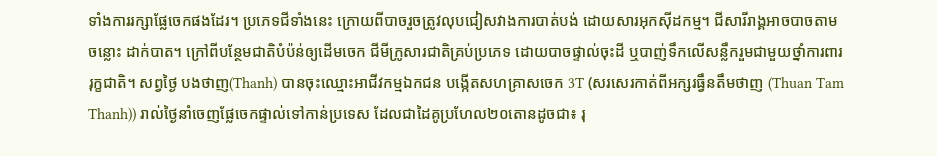ទាំងការរក្សាផ្លែចេកផងដែរ។ ប្រភេទជីទាំងនេះ ក្រោយពីបាចរួចត្រូវលុបជៀសវាងការបាត់បង់ ដោយសារអុកស៊ីដកម្ម។ ជីសារីរាង្គអាចបាចតាមចន្លោះ ដាក់បាត។ ក្រៅពីបន្ថែមជាតិបំប៉ន់ឲ្យដើមចេក ជីមីក្រូសារជាតិគ្រប់ប្រភេទ ដោយបាចផ្ទាល់ចុះដី ឬបាញ់ទឹកលើសន្លឹករួមជាមួយថ្នាំការពាររុក្ខជាតិ។ សព្វថ្ងៃ បងថាញ(Thanh) បានចុះឈ្មោះអាជីវកម្មឯកជន បង្កើតសហគ្រាសចេក 3T (សរសេរកាត់ពីអក្សរធ្វឹនតឹមថាញ (Thuan Tam Thanh)) រាល់ថ្ងៃនាំចេញផ្លែចេកផ្ទាល់ទៅកាន់ប្រទេស ដែលជាដៃគូប្រហែល២០តោនដូចជា៖ រុ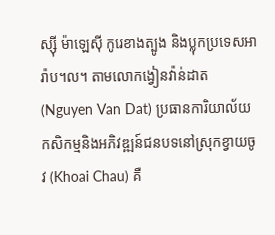ស្ស៊ី ម៉ាឡេស៊ី កូរេខាងត្បូង និងប្លុកប្រទេសអារ៉ាប។ល។ តាមលោកង្វៀនវ៉ាន់ដាត (Nguyen Van Dat) ប្រធានការិយាល័យកសិកម្មនិងអភិវឌ្ឍន៍ជនបទនៅស្រុកខ្វាយចូវ (Khoai Chau) គឺ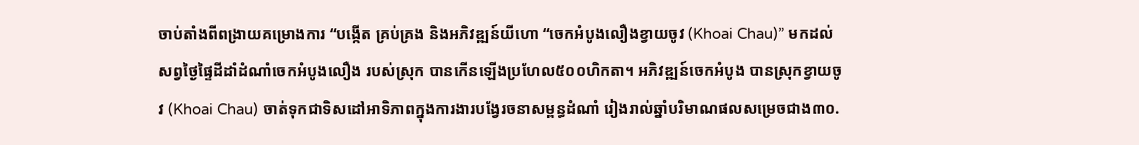ចាប់តាំងពីពង្រាយគម្រោងការ “បង្កើត គ្រប់គ្រង និងអភិវឌ្ឍន៍យីហោ “ចេកអំបូងលឿងខ្វាយចូវ (Khoai Chau)” មកដល់សព្វថ្ងៃផ្ទៃដីដាំដំណាំចេកអំបូងលឿង របស់ស្រុក បានកើនឡើងប្រហែល៥០០ហិកតា។ អភិវឌ្ឍន៍ចេកអំបូង បានស្រុកខ្វាយចូវ (Khoai Chau) ចាត់ទុកជាទិសដៅអាទិភាពក្នុងការងារបង្វែរចនាសម្ពន្ធដំណាំ រៀងរាល់ឆ្នាំបរិមាណផលសម្រេចជាង៣០.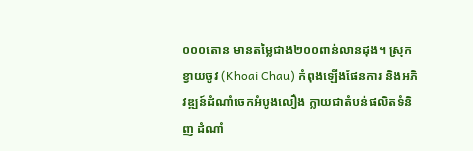០០០តោន មានតម្លៃជាង២០០ពាន់លានដុង។ ស្រុកខ្វាយចូវ (Khoai Chau) កំពុងឡើងផែនការ និងអភិវឌ្ឍន៍ដំណាំចេកអំបូងលឿង ក្លាយជាតំបន់ផលិតទំនិញ ដំណាំ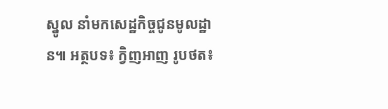ស្នូល នាំមកសេដ្ឋកិច្ចជូនមូលដ្ឋាន៕ អត្ថបទ៖ ក្វិញអាញ រូបថត៖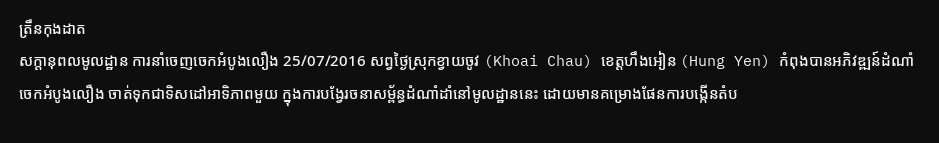ត្រឹនកុងដាត
សក្តានុពលមូលដ្ឋាន ការនាំចេញចេកអំបូងលឿង 25/07/2016 សព្វថ្ងៃស្រុកខ្វាយចូវ (Khoai Chau) ខេត្តហឹងអៀន (Hung Yen) កំពុងបានអភិវឌ្ឍន៍ដំណាំចេកអំបូងលឿង ចាត់ទុកជាទិសដៅអាទិភាពមួយ ក្នុងការបង្វែរចនាសម្ព័ន្ធដំណាំដាំនៅមូលដ្ឋាននេះ ដោយមានគម្រោងផែនការបង្កើនតំប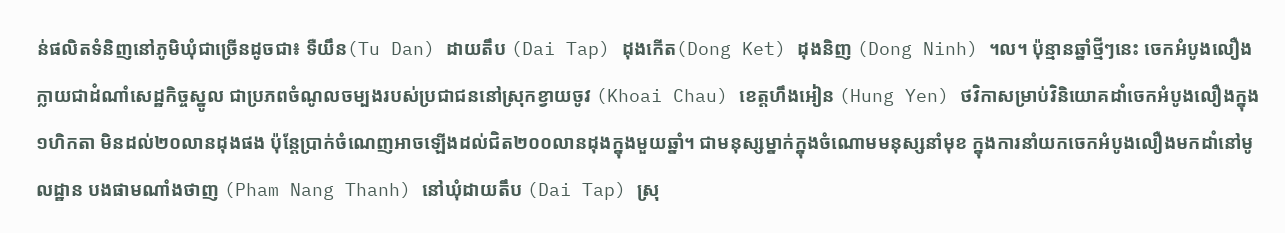ន់ផលិតទំនិញនៅភូមិឃុំជាច្រើនដូចជា៖ ទឺយឹន(Tu Dan) ដាយតឹប (Dai Tap) ដុងកើត(Dong Ket) ដុងនិញ (Dong Ninh) ។ល។ ប៉ុន្មានឆ្នាំថ្មីៗនេះ ចេកអំបូងលឿងក្លាយជាដំណាំសេដ្ឋកិច្ចស្នូល ជាប្រភពចំណូលចម្បងរបស់ប្រជាជននៅស្រុកខ្វាយចូវ (Khoai Chau) ខេត្តហឹងអៀន (Hung Yen) ថវិកាសម្រាប់វិនិយោគដាំចេកអំបូងលឿងក្នុង១ហិកតា មិនដល់២០លានដុងផង ប៉ុន្តែប្រាក់ចំណេញអាចឡើងដល់ជិត២០០លានដុងក្នុងមួយឆ្នាំ។ ជាមនុស្សម្នាក់ក្នុងចំណោមមនុស្សនាំមុខ ក្នុងការនាំយកចេកអំបូងលឿងមកដាំនៅមូលដ្ឋាន បងផាមណាំងថាញ (Pham Nang Thanh) នៅឃុំដាយតឹប (Dai Tap) ស្រុ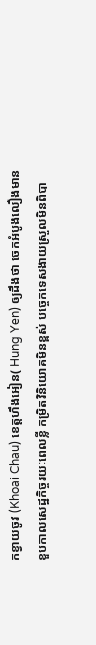កខ្វាយចូវ (Khoai Chau) ខេត្តហឹងអៀន( Hung Yen) ឲ្យដឹងថា ចេកអំបូងលឿងមានខួបកាលសេដ្ឋកិច្ចរយៈពេលខ្លី កម្រិតវិនិយោគមិនខ្ពស់ បច្ចេកទេសងាយស្រួលមិនពិបា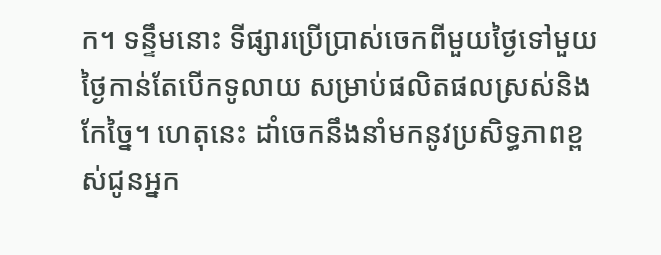ក។ ទន្ទឹមនោះ ទីផ្សារប្រើប្រាស់ចេកពីមួយថ្ងៃទៅមួយថ្ងៃកាន់តែបើកទូលាយ សម្រាប់ផលិតផលស្រស់និងកែច្នៃ។ ហេតុនេះ ដាំចេកនឹងនាំមកនូវប្រសិទ្ធភាពខ្ពស់ជូនអ្នក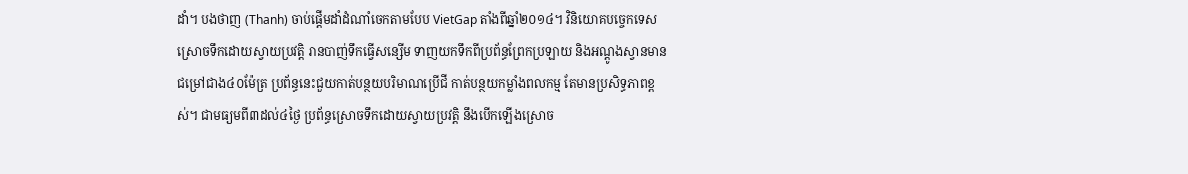ដាំ។ បងថាញ (Thanh) ចាប់ផ្តើមដាំដំណាំចេកតាមបែប VietGap តាំងពីឆ្នាំ២០១៤។ វិនិយោគបច្ចេកទេសស្រោចទឹកដោយស្វាយប្រវត្តិ រានបាញ់ទឹកធ្វើសន្សើម ទាញយកទឹកពីប្រព័ន្ធព្រែកប្រឡាយ និងអណ្តូងស្វានមានជម្រៅជាង៤០ម៉ែត្រ ប្រព័ន្ធនេះជួយកាត់បន្ថយបរិមាណប្រើជី កាត់បន្ថយកម្លាំងពលកម្ម តែមានប្រសិទ្ធភាពខ្ពស់។ ជាមធ្យមពី៣ដល់៤ថ្ងៃ ប្រព័ន្ធស្រោចទឹកដោយស្វាយប្រវត្តិ នឹងបើកឡើងស្រោច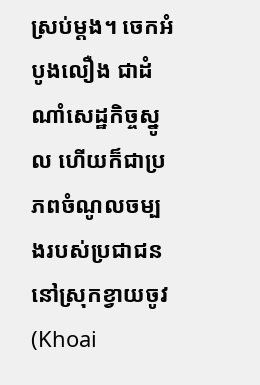ស្រប់ម្តង។ ចេកអំបូងលឿង ជាដំណាំសេដ្ឋកិច្ចស្នូល ហើយក៏ជាប្រភពចំណូលចម្បងរបស់ប្រជាជន នៅស្រុកខ្វាយចូវ (Khoai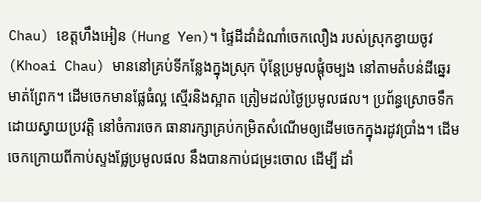Chau) ខេត្តហឹងអៀន (Hung Yen)។ ផ្ទៃដីដាំដំណាំចេកលឿង របស់ស្រុកខ្វាយចូវ (Khoai Chau) មាននៅគ្រប់ទីកន្លែងក្នុងស្រុក ប៉ុន្តែប្រមូលផ្តុំចម្បង នៅតាមតំបន់ដីឆ្នេរ មាត់ព្រែក។ ដើមចេកមានផ្លែធំល្អ ស្មើរនិងស្អាត ត្រៀមដល់ថ្ងៃប្រមូលផល។ ប្រព័ន្ធស្រោចទឹកដោយស្វាយប្រវត្តិ នៅចំការចេក ធានារក្សាគ្រប់កម្រិតសំណើមឲ្យដើមចេកក្នុងរដូវប្រាំង។ ដើមចេកក្រោយពីកាប់ស្ទងផ្លែប្រមូលផល នឹងបានកាប់ជម្រះចោល ដើម្បី ដាំ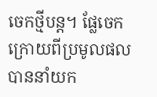ចេកថ្មីបន្ត។ ផ្លែចេកក្រោយពីប្រមូលផលបាននាំយក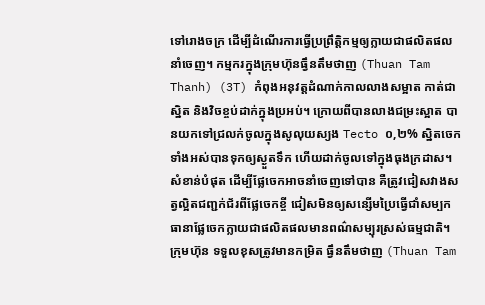ទៅរោងចក្រ ដើម្បីដំណើរការធ្វើប្រព្រឹត្តិកម្មឲ្យក្លាយជាផលិតផលនាំចេញ។ កម្មករក្នុងក្រុមហ៊ុនធ្វឹនតឹមថាញ (Thuan Tam Thanh) (3T) កំពុងអនុវត្តដំណាក់កាលលាងសម្អាត កាត់ជាស្និត និងវិចខ្ចប់ដាក់ក្នុងប្រអប់។ ក្រោយពីបានលាងជម្រះស្អាត បានយកទៅជ្រលក់ចូលក្នុងសូលុយស្យង Tecto ០,២% ស្និតចេកទាំងអស់បានទុកឲ្យស្ងួតទឹក ហើយដាក់ចូលទៅក្នុងធុងក្រដាស។ សំខាន់បំផុត ដើម្បីផ្លែចេកអាចនាំចេញទៅបាន គឺត្រូវជៀសវាងសត្វល្អិតជញ្ជក់ជ័រពីផ្លែចេកខ្ចី ជៀសមិនឲ្យសន្សើមប្រៃធ្វើជាំសម្បក ធានាផ្លែចេកក្លាយជាផលិតផលមានពណ៌សម្បុរស្រស់ធម្មជាតិ។ ក្រុមហ៊ុន ទទួលខុសត្រូវមានកម្រិត ធ្វឹនតឹមថាញ (Thuan Tam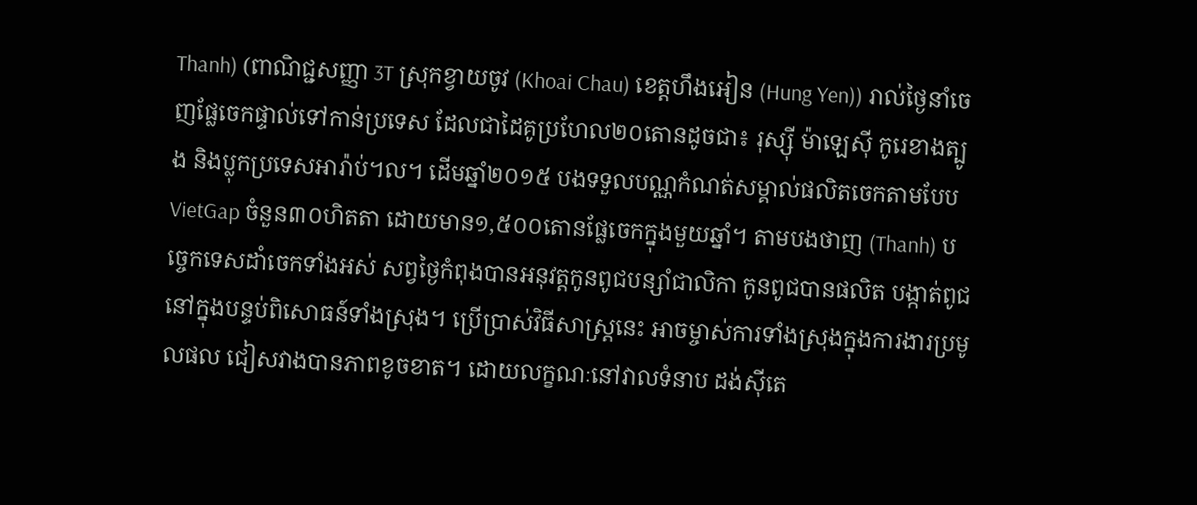Thanh) (ពាណិជ្ជសញ្ញា 3T ស្រុកខ្វាយចូវ (Khoai Chau) ខេត្តហឹងអៀន (Hung Yen)) រាល់ថ្ងៃនាំចេញផ្លែចេកផ្ទាល់ទៅកាន់ប្រទេស ដែលជាដៃគូប្រហែល២០តោនដូចជា៖ រុស្ស៊ី ម៉ាឡេស៊ី កូរេខាងត្បូង និងប្លុកប្រទេសអារ៉ាប់។ល។ ដើមឆ្នាំ២០១៥ បងទទួលបណ្ណកំណត់សម្គាល់ផលិតចេកតាមបែប VietGap ចំនួន៣០ហិតតា ដោយមាន១,៥០០តោនផ្លែចេកក្នុងមួយឆ្នាំ។ តាមបងថាញ (Thanh) បច្ចេកទេសដាំចេកទាំងអស់ សព្វថ្ងៃកំពុងបានអនុវត្តកូនពូជបន្សាំជាលិកា កូនពូជបានផលិត បង្កាត់ពូជនៅក្នុងបន្ទប់ពិសោធន៍ទាំងស្រុង។ ប្រើប្រាស់វិធីសាស្រ្តនេះ អាចម្ចាស់ការទាំងស្រុងក្នុងការងារប្រមូលផល ជៀសវាងបានភាពខូចខាត។ ដោយលក្ខណៈនៅវាលទំនាប ដង់ស៊ីតេ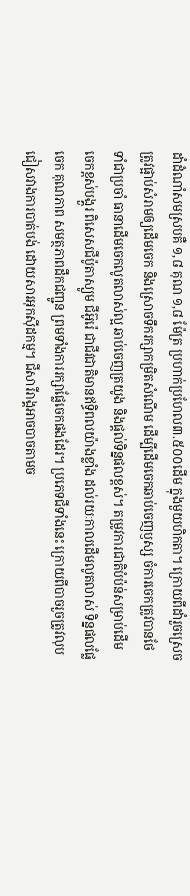ដាំដំណាំសមស្របគឺ ១,៨ គុណ ១,៨ ម៉ែត្រ ប្រហាក់ប្រហែល៣.៥០០ដើម ក្នុងមួយហិកតា។ ក្រោយពីដាំរួចស្រេច ត្រូវផ្អាប់សំរាមឲ្យដើមចេក និងស្រោចទឹករក្សាកម្រិតសំណើម ដើម្បីដើមចេកឆាប់ចេញឫស្ស ចំការចេកត្រូវបានថែទាំជាប្រចាំ ធានាដើមចេកលូតលាស់ល្អ ឆាប់ចេញត្រយូង និងផ្តល់ទិន្នផលខ្ពស់។ តម្រូវការជាតិបំប៉ន់សម្រាប់ដើមចេកខ្ពស់បង្គួរ ពិសេសជីប៉ូតាស្យូម ជីអ៊ូរ៉េ ជាជីវជាតិមានឥទ្ធិពលយ៉ាងខ្លាំង ដល់រយៈកាលដើមលូតលាស់ ទិន្នផលផ្លែចេក គុណភាព សមត្ថភាពដឹកជញ្ជូន ព្រមទាំងការរក្សាផ្លែចេកផងដែរ។ ប្រភេទជីទាំងនេះ ក្រោយពីបាចរួចត្រូវលុបជៀសវាងការបាត់បង់ ដោយសារអុកស៊ីដកម្ម។ ជីសារីរាង្គអាចបាចតាមច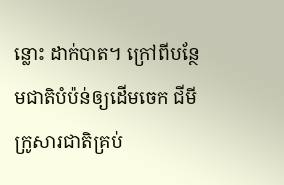ន្លោះ ដាក់បាត។ ក្រៅពីបន្ថែមជាតិបំប៉ន់ឲ្យដើមចេក ជីមីក្រូសារជាតិគ្រប់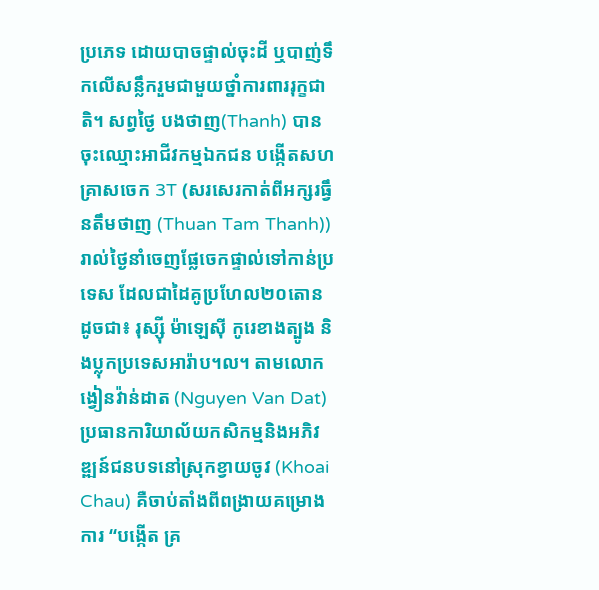ប្រភេទ ដោយបាចផ្ទាល់ចុះដី ឬបាញ់ទឹកលើសន្លឹករួមជាមួយថ្នាំការពាររុក្ខជាតិ។ សព្វថ្ងៃ បងថាញ(Thanh) បានចុះឈ្មោះអាជីវកម្មឯកជន បង្កើតសហគ្រាសចេក 3T (សរសេរកាត់ពីអក្សរធ្វឹនតឹមថាញ (Thuan Tam Thanh)) រាល់ថ្ងៃនាំចេញផ្លែចេកផ្ទាល់ទៅកាន់ប្រទេស ដែលជាដៃគូប្រហែល២០តោនដូចជា៖ រុស្ស៊ី ម៉ាឡេស៊ី កូរេខាងត្បូង និងប្លុកប្រទេសអារ៉ាប។ល។ តាមលោកង្វៀនវ៉ាន់ដាត (Nguyen Van Dat) ប្រធានការិយាល័យកសិកម្មនិងអភិវឌ្ឍន៍ជនបទនៅស្រុកខ្វាយចូវ (Khoai Chau) គឺចាប់តាំងពីពង្រាយគម្រោងការ “បង្កើត គ្រ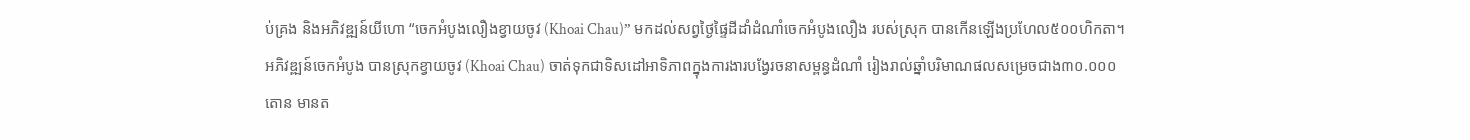ប់គ្រង និងអភិវឌ្ឍន៍យីហោ “ចេកអំបូងលឿងខ្វាយចូវ (Khoai Chau)” មកដល់សព្វថ្ងៃផ្ទៃដីដាំដំណាំចេកអំបូងលឿង របស់ស្រុក បានកើនឡើងប្រហែល៥០០ហិកតា។ អភិវឌ្ឍន៍ចេកអំបូង បានស្រុកខ្វាយចូវ (Khoai Chau) ចាត់ទុកជាទិសដៅអាទិភាពក្នុងការងារបង្វែរចនាសម្ពន្ធដំណាំ រៀងរាល់ឆ្នាំបរិមាណផលសម្រេចជាង៣០.០០០តោន មានត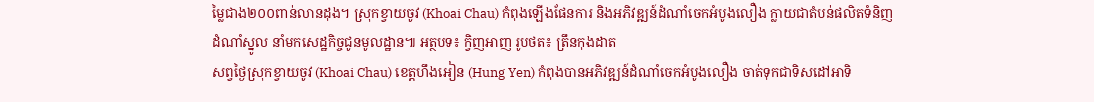ម្លៃជាង២០០ពាន់លានដុង។ ស្រុកខ្វាយចូវ (Khoai Chau) កំពុងឡើងផែនការ និងអភិវឌ្ឍន៍ដំណាំចេកអំបូងលឿង ក្លាយជាតំបន់ផលិតទំនិញ ដំណាំស្នូល នាំមកសេដ្ឋកិច្ចជូនមូលដ្ឋាន៕ អត្ថបទ៖ ក្វិញអាញ រូបថត៖ ត្រឹនកុងដាត
សព្វថ្ងៃស្រុកខ្វាយចូវ (Khoai Chau) ខេត្តហឹងអៀន (Hung Yen) កំពុងបានអភិវឌ្ឍន៍ដំណាំចេកអំបូងលឿង ចាត់ទុកជាទិសដៅអាទិ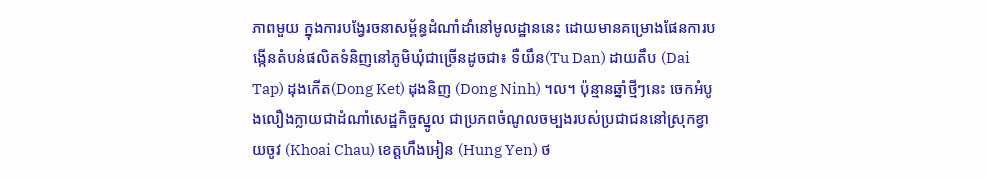ភាពមួយ ក្នុងការបង្វែរចនាសម្ព័ន្ធដំណាំដាំនៅមូលដ្ឋាននេះ ដោយមានគម្រោងផែនការបង្កើនតំបន់ផលិតទំនិញនៅភូមិឃុំជាច្រើនដូចជា៖ ទឺយឹន(Tu Dan) ដាយតឹប (Dai Tap) ដុងកើត(Dong Ket) ដុងនិញ (Dong Ninh) ។ល។ ប៉ុន្មានឆ្នាំថ្មីៗនេះ ចេកអំបូងលឿងក្លាយជាដំណាំសេដ្ឋកិច្ចស្នូល ជាប្រភពចំណូលចម្បងរបស់ប្រជាជននៅស្រុកខ្វាយចូវ (Khoai Chau) ខេត្តហឹងអៀន (Hung Yen) ថ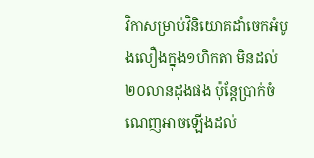វិកាសម្រាប់វិនិយោគដាំចេកអំបូងលឿងក្នុង១ហិកតា មិនដល់២០លានដុងផង ប៉ុន្តែប្រាក់ចំណេញអាចឡើងដល់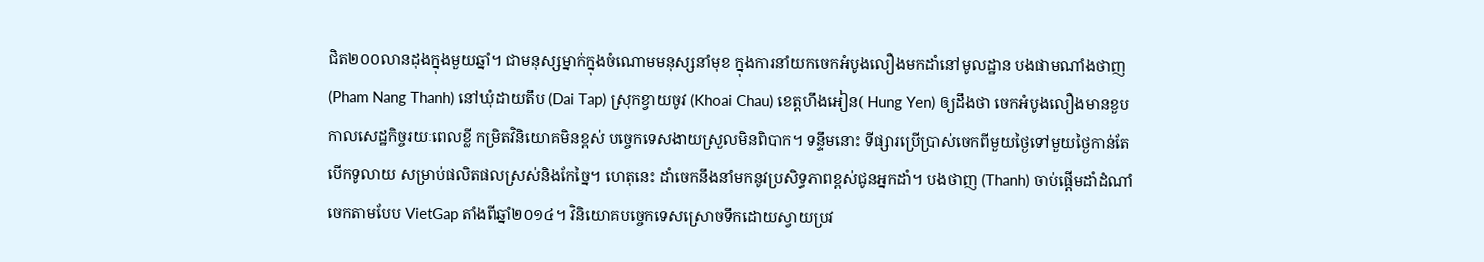ជិត២០០លានដុងក្នុងមួយឆ្នាំ។ ជាមនុស្សម្នាក់ក្នុងចំណោមមនុស្សនាំមុខ ក្នុងការនាំយកចេកអំបូងលឿងមកដាំនៅមូលដ្ឋាន បងផាមណាំងថាញ (Pham Nang Thanh) នៅឃុំដាយតឹប (Dai Tap) ស្រុកខ្វាយចូវ (Khoai Chau) ខេត្តហឹងអៀន( Hung Yen) ឲ្យដឹងថា ចេកអំបូងលឿងមានខួបកាលសេដ្ឋកិច្ចរយៈពេលខ្លី កម្រិតវិនិយោគមិនខ្ពស់ បច្ចេកទេសងាយស្រួលមិនពិបាក។ ទន្ទឹមនោះ ទីផ្សារប្រើប្រាស់ចេកពីមួយថ្ងៃទៅមួយថ្ងៃកាន់តែបើកទូលាយ សម្រាប់ផលិតផលស្រស់និងកែច្នៃ។ ហេតុនេះ ដាំចេកនឹងនាំមកនូវប្រសិទ្ធភាពខ្ពស់ជូនអ្នកដាំ។ បងថាញ (Thanh) ចាប់ផ្តើមដាំដំណាំចេកតាមបែប VietGap តាំងពីឆ្នាំ២០១៤។ វិនិយោគបច្ចេកទេសស្រោចទឹកដោយស្វាយប្រវ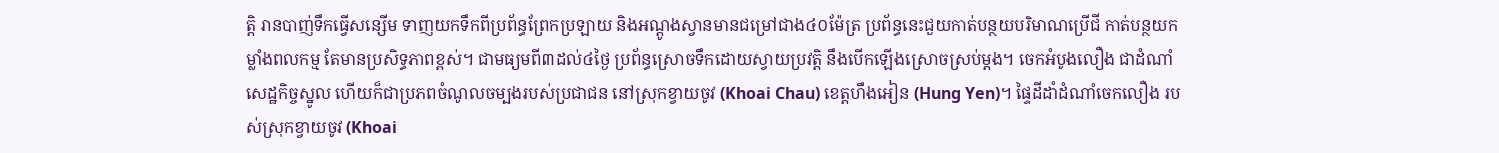ត្តិ រានបាញ់ទឹកធ្វើសន្សើម ទាញយកទឹកពីប្រព័ន្ធព្រែកប្រឡាយ និងអណ្តូងស្វានមានជម្រៅជាង៤០ម៉ែត្រ ប្រព័ន្ធនេះជួយកាត់បន្ថយបរិមាណប្រើជី កាត់បន្ថយកម្លាំងពលកម្ម តែមានប្រសិទ្ធភាពខ្ពស់។ ជាមធ្យមពី៣ដល់៤ថ្ងៃ ប្រព័ន្ធស្រោចទឹកដោយស្វាយប្រវត្តិ នឹងបើកឡើងស្រោចស្រប់ម្តង។ ចេកអំបូងលឿង ជាដំណាំសេដ្ឋកិច្ចស្នូល ហើយក៏ជាប្រភពចំណូលចម្បងរបស់ប្រជាជន នៅស្រុកខ្វាយចូវ (Khoai Chau) ខេត្តហឹងអៀន (Hung Yen)។ ផ្ទៃដីដាំដំណាំចេកលឿង របស់ស្រុកខ្វាយចូវ (Khoai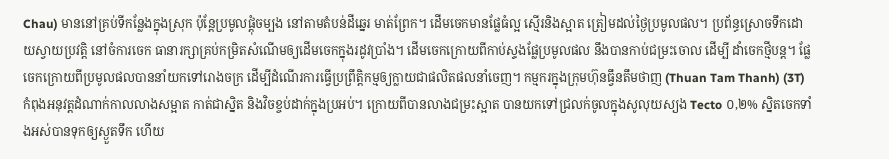Chau) មាននៅគ្រប់ទីកន្លែងក្នុងស្រុក ប៉ុន្តែប្រមូលផ្តុំចម្បង នៅតាមតំបន់ដីឆ្នេរ មាត់ព្រែក។ ដើមចេកមានផ្លែធំល្អ ស្មើរនិងស្អាត ត្រៀមដល់ថ្ងៃប្រមូលផល។ ប្រព័ន្ធស្រោចទឹកដោយស្វាយប្រវត្តិ នៅចំការចេក ធានារក្សាគ្រប់កម្រិតសំណើមឲ្យដើមចេកក្នុងរដូវប្រាំង។ ដើមចេកក្រោយពីកាប់ស្ទងផ្លែប្រមូលផល នឹងបានកាប់ជម្រះចោល ដើម្បី ដាំចេកថ្មីបន្ត។ ផ្លែចេកក្រោយពីប្រមូលផលបាននាំយកទៅរោងចក្រ ដើម្បីដំណើរការធ្វើប្រព្រឹត្តិកម្មឲ្យក្លាយជាផលិតផលនាំចេញ។ កម្មករក្នុងក្រុមហ៊ុនធ្វឹនតឹមថាញ (Thuan Tam Thanh) (3T) កំពុងអនុវត្តដំណាក់កាលលាងសម្អាត កាត់ជាស្និត និងវិចខ្ចប់ដាក់ក្នុងប្រអប់។ ក្រោយពីបានលាងជម្រះស្អាត បានយកទៅជ្រលក់ចូលក្នុងសូលុយស្យង Tecto ០,២% ស្និតចេកទាំងអស់បានទុកឲ្យស្ងួតទឹក ហើយ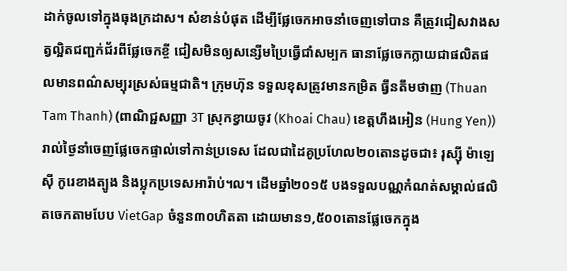ដាក់ចូលទៅក្នុងធុងក្រដាស។ សំខាន់បំផុត ដើម្បីផ្លែចេកអាចនាំចេញទៅបាន គឺត្រូវជៀសវាងសត្វល្អិតជញ្ជក់ជ័រពីផ្លែចេកខ្ចី ជៀសមិនឲ្យសន្សើមប្រៃធ្វើជាំសម្បក ធានាផ្លែចេកក្លាយជាផលិតផលមានពណ៌សម្បុរស្រស់ធម្មជាតិ។ ក្រុមហ៊ុន ទទួលខុសត្រូវមានកម្រិត ធ្វឹនតឹមថាញ (Thuan Tam Thanh) (ពាណិជ្ជសញ្ញា 3T ស្រុកខ្វាយចូវ (Khoai Chau) ខេត្តហឹងអៀន (Hung Yen)) រាល់ថ្ងៃនាំចេញផ្លែចេកផ្ទាល់ទៅកាន់ប្រទេស ដែលជាដៃគូប្រហែល២០តោនដូចជា៖ រុស្ស៊ី ម៉ាឡេស៊ី កូរេខាងត្បូង និងប្លុកប្រទេសអារ៉ាប់។ល។ ដើមឆ្នាំ២០១៥ បងទទួលបណ្ណកំណត់សម្គាល់ផលិតចេកតាមបែប VietGap ចំនួន៣០ហិតតា ដោយមាន១,៥០០តោនផ្លែចេកក្នុង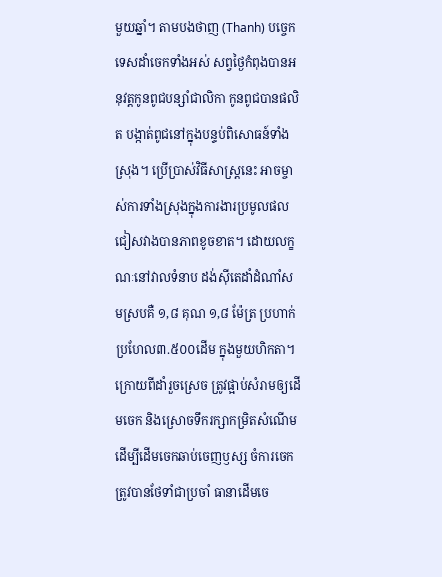មួយឆ្នាំ។ តាមបងថាញ (Thanh) បច្ចេកទេសដាំចេកទាំងអស់ សព្វថ្ងៃកំពុងបានអនុវត្តកូនពូជបន្សាំជាលិកា កូនពូជបានផលិត បង្កាត់ពូជនៅក្នុងបន្ទប់ពិសោធន៍ទាំងស្រុង។ ប្រើប្រាស់វិធីសាស្រ្តនេះ អាចម្ចាស់ការទាំងស្រុងក្នុងការងារប្រមូលផល ជៀសវាងបានភាពខូចខាត។ ដោយលក្ខណៈនៅវាលទំនាប ដង់ស៊ីតេដាំដំណាំសមស្របគឺ ១,៨ គុណ ១,៨ ម៉ែត្រ ប្រហាក់ប្រហែល៣.៥០០ដើម ក្នុងមួយហិកតា។ ក្រោយពីដាំរួចស្រេច ត្រូវផ្អាប់សំរាមឲ្យដើមចេក និងស្រោចទឹករក្សាកម្រិតសំណើម ដើម្បីដើមចេកឆាប់ចេញឫស្ស ចំការចេកត្រូវបានថែទាំជាប្រចាំ ធានាដើមចេ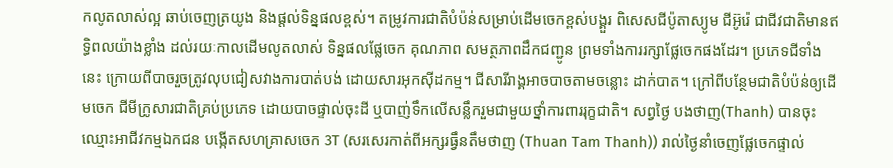កលូតលាស់ល្អ ឆាប់ចេញត្រយូង និងផ្តល់ទិន្នផលខ្ពស់។ តម្រូវការជាតិបំប៉ន់សម្រាប់ដើមចេកខ្ពស់បង្គួរ ពិសេសជីប៉ូតាស្យូម ជីអ៊ូរ៉េ ជាជីវជាតិមានឥទ្ធិពលយ៉ាងខ្លាំង ដល់រយៈកាលដើមលូតលាស់ ទិន្នផលផ្លែចេក គុណភាព សមត្ថភាពដឹកជញ្ជូន ព្រមទាំងការរក្សាផ្លែចេកផងដែរ។ ប្រភេទជីទាំងនេះ ក្រោយពីបាចរួចត្រូវលុបជៀសវាងការបាត់បង់ ដោយសារអុកស៊ីដកម្ម។ ជីសារីរាង្គអាចបាចតាមចន្លោះ ដាក់បាត។ ក្រៅពីបន្ថែមជាតិបំប៉ន់ឲ្យដើមចេក ជីមីក្រូសារជាតិគ្រប់ប្រភេទ ដោយបាចផ្ទាល់ចុះដី ឬបាញ់ទឹកលើសន្លឹករួមជាមួយថ្នាំការពាររុក្ខជាតិ។ សព្វថ្ងៃ បងថាញ(Thanh) បានចុះឈ្មោះអាជីវកម្មឯកជន បង្កើតសហគ្រាសចេក 3T (សរសេរកាត់ពីអក្សរធ្វឹនតឹមថាញ (Thuan Tam Thanh)) រាល់ថ្ងៃនាំចេញផ្លែចេកផ្ទាល់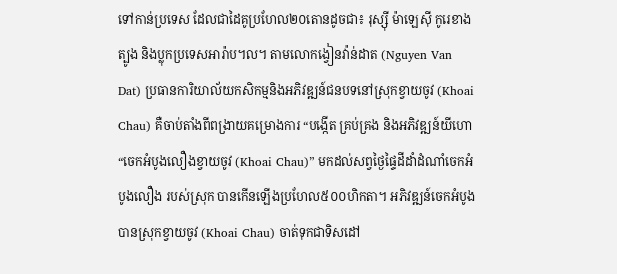ទៅកាន់ប្រទេស ដែលជាដៃគូប្រហែល២០តោនដូចជា៖ រុស្ស៊ី ម៉ាឡេស៊ី កូរេខាងត្បូង និងប្លុកប្រទេសអារ៉ាប។ល។ តាមលោកង្វៀនវ៉ាន់ដាត (Nguyen Van Dat) ប្រធានការិយាល័យកសិកម្មនិងអភិវឌ្ឍន៍ជនបទនៅស្រុកខ្វាយចូវ (Khoai Chau) គឺចាប់តាំងពីពង្រាយគម្រោងការ “បង្កើត គ្រប់គ្រង និងអភិវឌ្ឍន៍យីហោ “ចេកអំបូងលឿងខ្វាយចូវ (Khoai Chau)” មកដល់សព្វថ្ងៃផ្ទៃដីដាំដំណាំចេកអំបូងលឿង របស់ស្រុក បានកើនឡើងប្រហែល៥០០ហិកតា។ អភិវឌ្ឍន៍ចេកអំបូង បានស្រុកខ្វាយចូវ (Khoai Chau) ចាត់ទុកជាទិសដៅ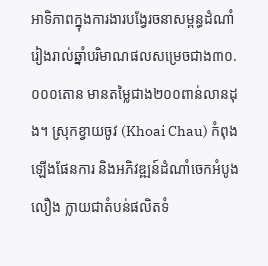អាទិភាពក្នុងការងារបង្វែរចនាសម្ពន្ធដំណាំ រៀងរាល់ឆ្នាំបរិមាណផលសម្រេចជាង៣០.០០០តោន មានតម្លៃជាង២០០ពាន់លានដុង។ ស្រុកខ្វាយចូវ (Khoai Chau) កំពុងឡើងផែនការ និងអភិវឌ្ឍន៍ដំណាំចេកអំបូងលឿង ក្លាយជាតំបន់ផលិតទំ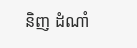និញ ដំណាំ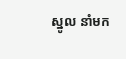ស្នូល នាំមក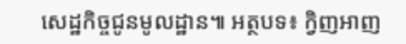សេដ្ឋកិច្ចជូនមូលដ្ឋាន៕ អត្ថបទ៖ ក្វិញអាញ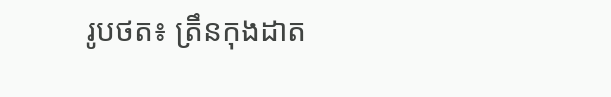រូបថត៖ ត្រឹនកុងដាត